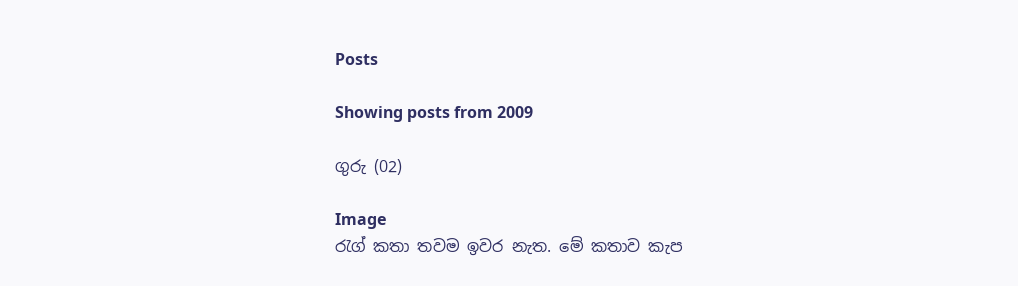Posts

Showing posts from 2009

ගුරු (02)

Image
රැග් කතා තවම ඉවර නැත. මේ කතාව කැප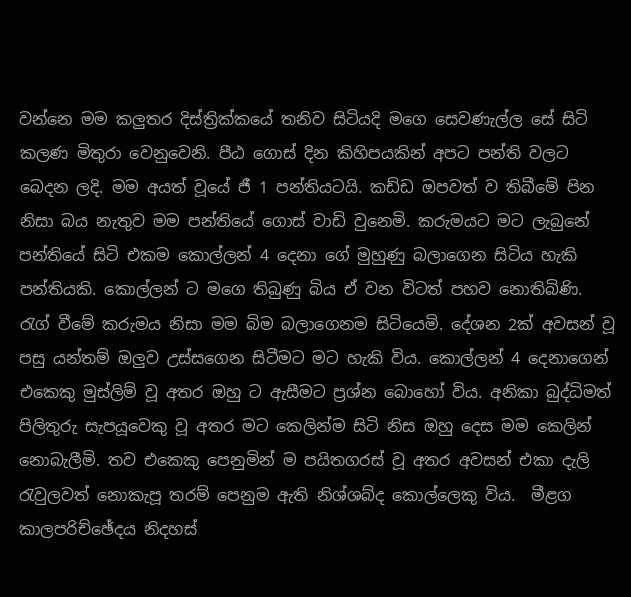වන්නෙ මම කලුතර දිස්ත්‍රික්කයේ තනිව සිටියදි මගෙ සෙවණැල්ල සේ සිටි කලණ මිතුරා වෙනුවෙනි. පීඨ ගොස් දින කිහිපයකින් අපට පන්ති වලට බෙදන ලදි. මම අයත් වූයේ ජී 1 පන්තියටයි. කඩ්ඩ ඔපවත් ව තිබීමේ පින නිසා බය නැතුව මම පන්තියේ ගොස් වාඩි වුනෙමි. කරුමයට මට ලැබුනේ පන්තියේ සිටි එකම කොල්ලන් 4 දෙනා ගේ මුහුණු බලාගෙන සිටිය හැකි පන්තියකි. කොල්ලන් ට මගෙ තිබුණු බිය ඒ වන විටත් පහව නොතිබිණි. රැග් වීමේ කරුමය නිසා මම බිම බලාගෙනම සිටියෙමි. දේශන 2ක් අවසන් වූ පසු යන්තම් ඔලුව උස්සගෙන සිටීමට මට හැකි විය. කොල්ලන් 4 දෙනාගෙන් එකෙකු මුස්ලිම් වූ අතර ඔහු ට ඇසීමට ප්‍රශ්න බොහෝ විය. අනිකා බුද්ධිමත් පිලිතුරු සැපයූවෙකු වූ අතර මට කෙලින්ම සිටි නිස ඔහු දෙස මම කෙලින් නොබැලීමි. තව එකෙකු පෙනුමින් ම පයිතගරස් වූ අතර අවසන් එකා දැලි රැවුලවත් නොකැපූ තරම් පෙනුම ඇති නිශ්ශබ්ද කොල්ලෙකු විය.  මීළග කාලපරිච්ඡේදය නිදහස්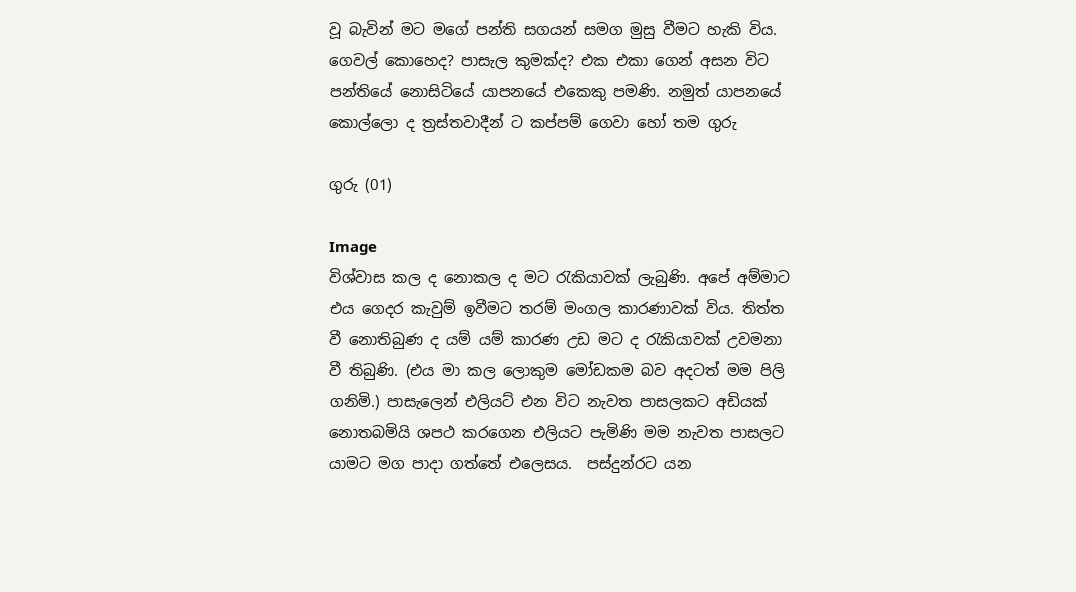වූ බැවින් මට මගේ පන්ති සගයන් සමග මුසු වීමට හැකි විය. ගෙවල් කොහෙද? පාසැල කුමක්ද? එක එකා ගෙන් අසන විට පන්තියේ නොසිටියේ යාපනයේ එකෙකු පමණි. නමුත් යාපනයේ කොල්ලො ද ත්‍රස්තවාදීන් ට කප්පම් ගෙවා හෝ තම ගුරු

ගුරු (01)

Image
විශ්වාස කල ද නොකල ද මට රැකියාවක් ලැබුණි. අපේ අම්මාට එය ගෙදර කැවුම් ඉවීමට තරම් මංගල කාරණාවක් විය. තිත්ත වී නොතිබුණ ද යම් යම් කාරණ උඩ මට ද රැකියාවක් උවමනා වී තිබුණි. (එය මා කල ලොකුම මෝඩකම බව අදටත් මම පිලි ගනිමි.) පාසැලෙන් එලියට් එන විට නැවත පාසලකට අඩියක් නොතබමියි ශපථ කරගෙන එලියට පැමිණි මම නැවත පාසලට යාමට මග පාදා ගත්තේ එලෙසය.  පස්දුන්රට යන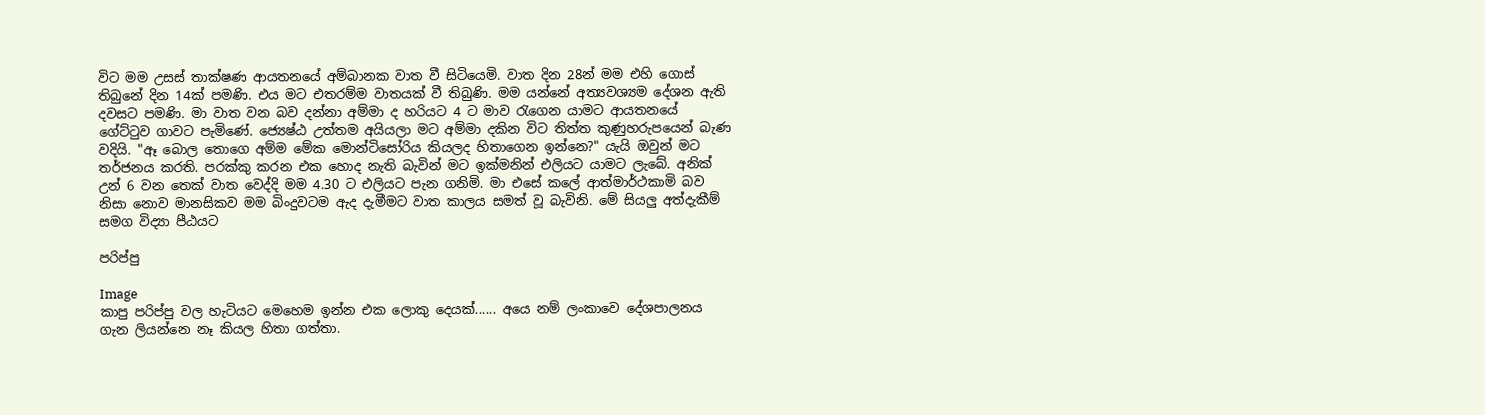විට මම උසස් තාක්ෂණ ආයතනයේ අම්බානක වාත වී සිටියෙමි. වාත දින 28න් මම එහි ගොස් තිබුනේ දින 14ක් පමණි. එය මට එතරම්ම වාතයක් වී තිබුණි. මම යන්නේ අත්‍යවශ්‍යම දේශන ඇති දවසට පමණි. මා වාත වන බව දන්නා අම්මා ද හරියට 4 ට මාව රැගෙන යාමට ආයතනයේ ගේට්ටුව ගාවට පැමිණේ. ජ්‍යෙෂ්ඨ උත්තම අයියලා මට අම්මා දකින විට තිත්ත කුණුහරුපයෙන් බැණ වදියි. "ඈ බොල තොගෙ අම්ම මේක මොන්ටිසෝරිය කියලද හිතාගෙන ඉන්නෙ?" යැයි ඔවුන් මට තර්ජනය කරති. පරක්කු කරන එක හොද නැති බැවින් මට ඉක්මනින් එලියට යාමට ලැබේ. අනික් උන් 6 වන තෙක් වාත වෙද්දි මම 4.30 ට එලියට පැන ගනිමි. මා එසේ කලේ ආත්මාර්ථකාමි බව නිසා නොව මානසිකව මම බිංදුවටම ඇද දැමීමට වාත කාලය සමත් වූ බැවිනි. මේ සියලු අත්දැකීම් සමග විද්‍යා පීඨයට

පරිප්පු

Image
කාපු පරිප්පු වල හැටියට මෙහෙම ඉන්න එක ලොකු දෙයක්...... අයෙ නම් ලංකාවෙ දේශපාලනය ගැන ලියන්නෙ නෑ කියල හිතා ගත්තා.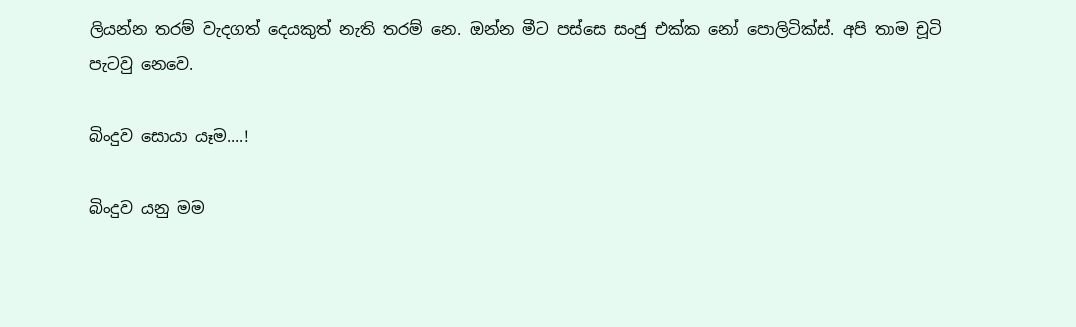ලියන්න තරම් වැදගත් දෙයකුත් නැති තරම් නෙ. ඔන්න මීට පස්සෙ සංජු එක්ක නෝ පොලිටික්ස්. අපි තාම චූටි පැටවු නෙවෙ.

බිංදුව සොයා යෑම....!

බිංදුව යනු මම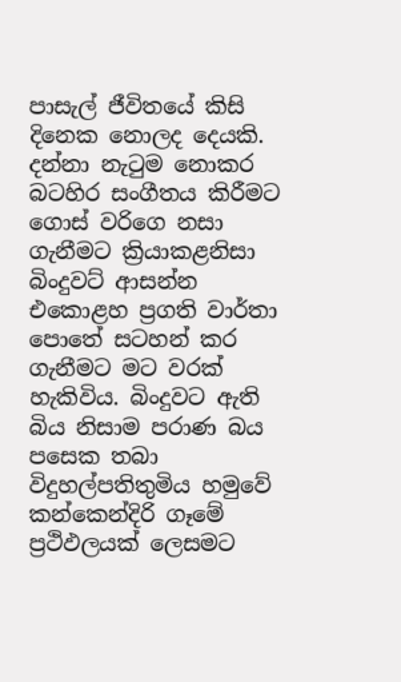පාසැල් ජීවිතයේ කිසි දිනෙක නොලද දෙයකි. දන්නා නැටුම නොකර බටහිර සංගීතය කිරීමට ගොස් වරිගෙ නසා ගැනීමට ක්‍රියාකළනිසා බිංදුවට් ආසන්න එකොළහ ප්‍රගති වාර්තා පොතේ සටහන් කර ගැනීමට මට වරක් හැකිවිය. බිංදුවට ඇති බිය නිසාම පරාණ බය පසෙක තබා විදුහල්පතිතුමිය හමුවේ කන්කෙන්දිරි ගෑමේ ප්‍රථිඵලයක් ලෙසමට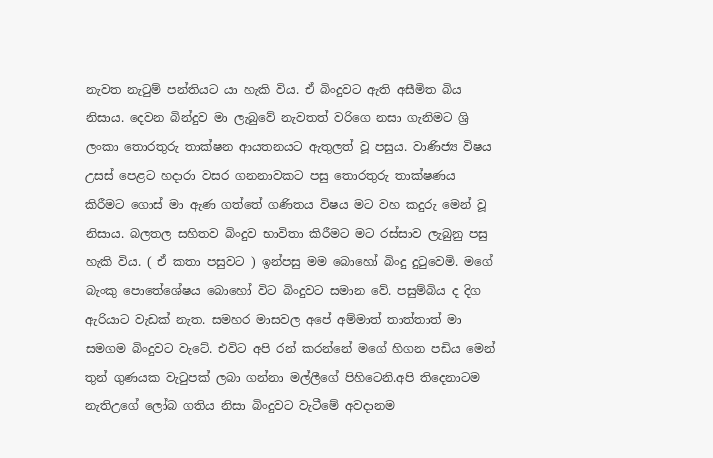නැවත නැටුම් පන්තියට යා හැකි විය. ඒ බිංදුවට ඇති අසීමිත බිය නිසාය. දෙවන බින්දුව මා ලැබුවේ නැවතත් වරිගෙ නසා ගැනිමට ශ්‍රි ලංකා තොරතුරු තාක්ෂන ආයතනයට ඇතුලත් වූ පසුය. වාණිජ්‍ය විෂය උසස් පෙළට හදාරා වසර ගනනාවකට පසු තොරතුරු තාක්ෂණය කිරීමට ගොස් මා ඇණ ගත්තේ ගණිතය විෂය මට වහ කදුරු මෙන් වූ නිසාය. බලතල සහිතව බිංදුව භාවිතා කිරීමට මට රස්සාව ලැබුනු පසු හැකි විය. ( ඒ කතා පසුවට ) ඉන්පසු මම බොහෝ බිංදු දුටුවෙමි. මගේ බැංකු පොතේශේෂය බොහෝ විට බිංදුවට සමාන වේ. පසුම්බිය ද දිග ඇරියාට වැඩක් නැත. සමහර මාසවල අපේ අම්මාත් තාත්තාත් මා සමගම බිංදුවට වැටේ. එවිට අපි රන් කරන්නේ මගේ හිගන පඩිය මෙන් තුන් ගුණයක වැටුපක් ලබා ගන්නා මල්ලීගේ පිහිටෙනි.අපි තිදෙනාටම නැතිඋගේ ලෝබ ගතිය නිසා බිංදුවට වැටීමේ අවදානම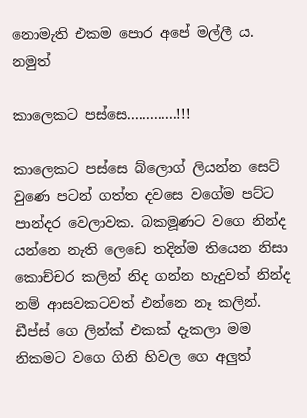නොමැති එකම පොර අපේ මල්ලී ය. නමුත්

කාලෙකට පස්සෙ.............!!!

කාලෙකට පස්සෙ බ්ලොග් ලියන්න සෙට් වුණෙ පටන් ගත්ත දවසෙ වගේම පට්ට පාන්දර වෙලාවක. බකමූණට වගෙ නින්ද යන්නෙ නැති ලෙඩෙ තදින්ම තියෙන නිසා කොච්චර කලින් නිද ගන්න හැදුවත් නින්ද නම් ආසවකටවත් එන්නෙ නෑ කලින්. ඩීප්ස් ගෙ ලින්ක් එකක් දැකලා මම නිකමට වගෙ ගිනි හිවල ගෙ අලුත්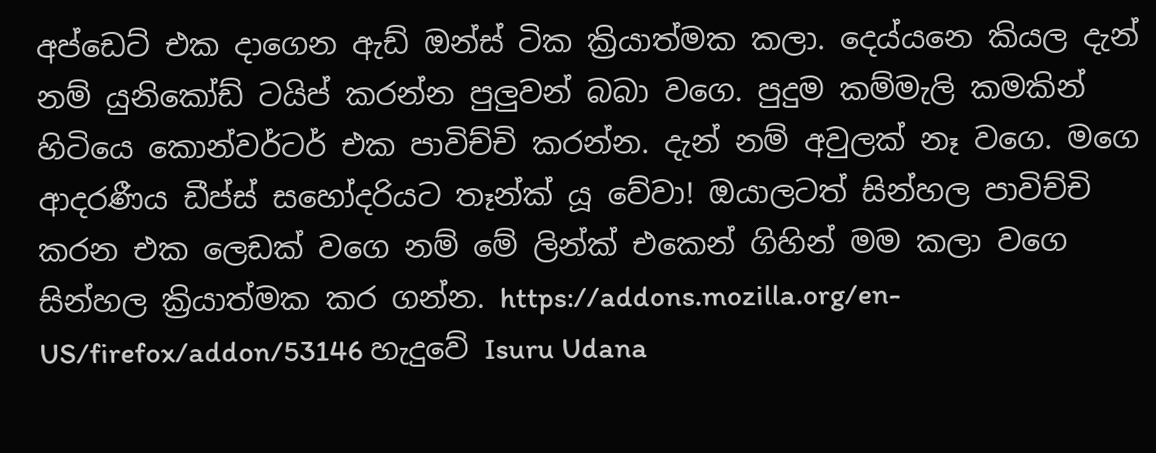අප්ඩෙට් එක දාගෙන ඇඩ් ඔන්ස් ටික ක්‍රියාත්මක කලා. දෙය්යනෙ කියල දැන් නම් යුනිකෝඩ් ටයිප් කරන්න පුලුවන් බබා වගෙ. පුදුම කම්මැලි කමකින් හිටියෙ කොන්වර්ටර් එක පාවිච්චි කරන්න. දැන් නම් අවුලක් නෑ වගෙ. මගෙ ආදරණීය ඩීප්ස් සහෝදරියට තෑන්ක් යූ වේවා! ඔයාලටත් සින්හල පාවිච්චි කරන එක ලෙඩක් වගෙ නම් මේ ලින්ක් එකෙන් ගිහින් මම කලා වගෙ සින්හල ක්‍රියාත්මක කර ගන්න. https://addons.mozilla.org/en-US/firefox/addon/53146 හැදුවේ Isuru Udana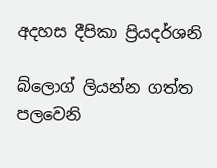අදහස දීපිකා ප්‍රියදර්ශනි

බ්ලොග් ලියන්න ගත්ත පලවෙනි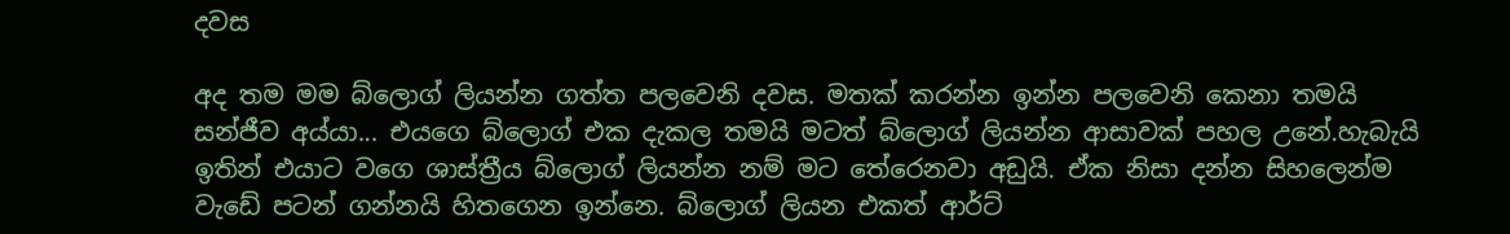දවස

අද තම මම බ්ලොග් ලියන්න ගත්ත පලවෙනි දවස. මතක් කරන්න ඉන්න පලවෙනි කෙනා තමයි සන්ජීව අය්යා... එයගෙ බ්ලොග් එක දැකල තමයි මටත් බ්ලොග් ලියන්න ආසාවක් පහල උනේ.හැබැයි ඉතින් එයාට වගෙ ශාස්ත්‍රීය බ්ලොග් ලියන්න නම් මට තේරෙනවා අඩුයි. ඒක නිසා දන්න සිහලෙන්ම වැඩේ පටන් ගන්නයි හිතගෙන ඉන්නෙ. බ්ලොග් ලියන එකත් ආර්ට්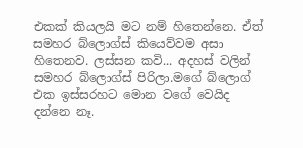එකක් කියලයි මට නම් හිතෙන්නෙ. ඒත් සමහර බ්ලොග්ස් කියෙව්වම අසා හිතෙනව. ලස්සන කවි... අදහස් වලින් සමහර බ්ලොග්ස් පිරිලා.මගේ බ්ලොග් එක ඉස්සරහට මොන වගේ වෙයිද දන්නෙ නෑ.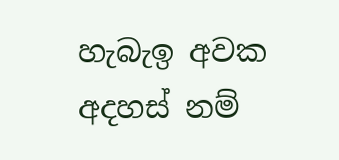හැබැඉ අවක අදහස් නම්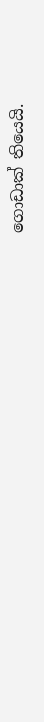ගොඩාක් තියෙයි.